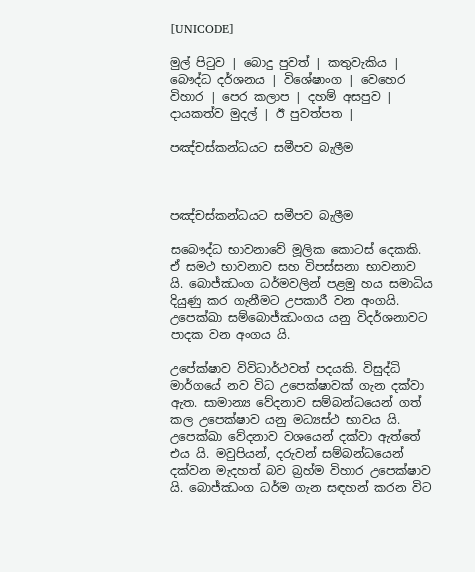[UNICODE]

මුල් පිටුව | බොදු පුවත් | කතුවැකිය | බෞද්ධ දර්ශනය | විශේෂාංග | වෙහෙර විහාර | පෙර කලාප | දහම් අසපුව | දායකත්ව මුදල් | ඊ පුවත්පත |

පඤ්චස්කන්ධයට සමීපව බැලීම



පඤ්චස්කන්ධයට සමීපව බැලීම

සබෞද්ධ භාවනාවේ මූලික කොටස් දෙකකි. ඒ සමථ භාවනාව සහ විපස්සනා භාවනාව යි. බොජ්ඣංග ධර්මවලින් පළමු හය සමාධිය දියුණු කර ගැනීමට උපකාරී වන අංගයි. උපෙක්ඛා සම්බොජ්ඣංගය යනු විදර්ශනාවට පාදක වන අංගය යි.

උපේක්ෂාව විවිධාර්ථවත් පදයකි. විසුද්ධි මාර්ගයේ නව විධ උපෙක්ෂාවක් ගැන දක්වා ඇත. සාමාන්‍ය වේදනාව සම්බන්ධයෙන් ගත් කල උපෙක්ෂාව යනු මධ්‍යස්ථ භාවය යි. උපෙක්ඛා වේදනාව වශයෙන් දක්වා ඇත්තේ එය යි. මවුපියන්, දරුවන් සම්බන්ධයෙන් දක්වන මැදහත් බව බ්‍රහ්ම විහාර උපෙක්ෂාව යි. බොජ්ඣංග ධර්ම ගැන සඳහන් කරන විට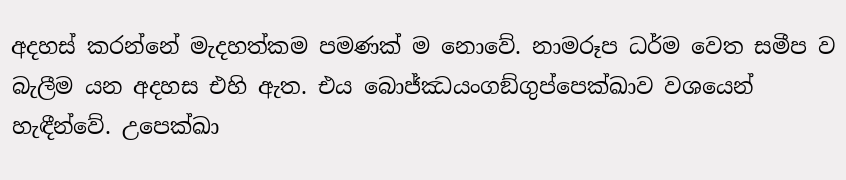අදහස් කරන්නේ මැදහත්කම පමණක් ම නොවේ. නාමරූප ධර්ම වෙත සමීප ව බැලීම යන අදහස එහි ඇත. එය බොජ්ඣයංගඞ්ගුප්පෙක්ඛාව වශයෙන් හැඳීන්වේ. උපෙක්ඛා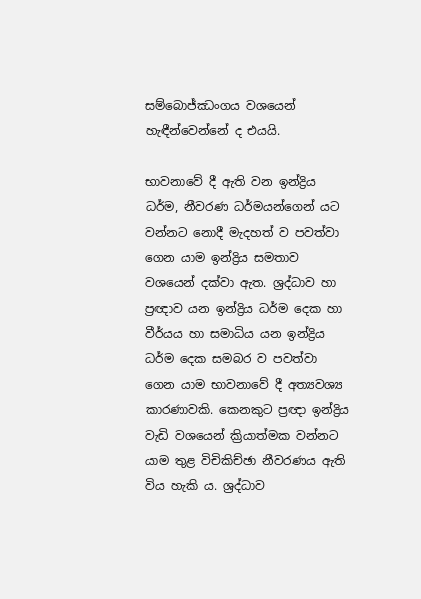සම්බොජ්ඣංගය වශයෙන් හැඳීන්වෙන්නේ ද එයයි.

භාවනාවේ දී ඇති වන ඉන්ද්‍රිය ධර්ම, නීවරණ ධර්මයන්ගෙන් යට වන්නට නොදී මැදහත් ව පවත්වා ගෙන යාම ඉන්ද්‍රිය සමතාව වශයෙන් දක්වා ඇත. ශ්‍රද්ධාව හා ප්‍රඥාව යන ඉන්ද්‍රිය ධර්ම දෙක හා වීර්යය හා සමාධිය යන ඉන්ද්‍රිය ධර්ම දෙක සමබර ව පවත්වා ගෙන යාම භාවනාවේ දී අත්‍යවශ්‍ය කාරණාවකි. කෙනකුට ප්‍රඥා ඉන්ද්‍රිය වැඩි වශයෙන් ක්‍රියාත්මක වන්නට යාම තුළ විචිකිච්ඡා නීවරණය ඇති විය හැකි ය. ශ්‍රද්ධාව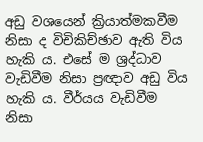අඩු වශයෙන් ක්‍රියාත්මකවීම නිසා ද විචිකිච්ඡාව ඇති විය හැකි ය. එසේ ම ශ්‍රද්ධාව වැඩිවීම නිසා ප්‍රඥාව අඩු විය හැකි ය. වීර්යය වැඩිවීම නිසා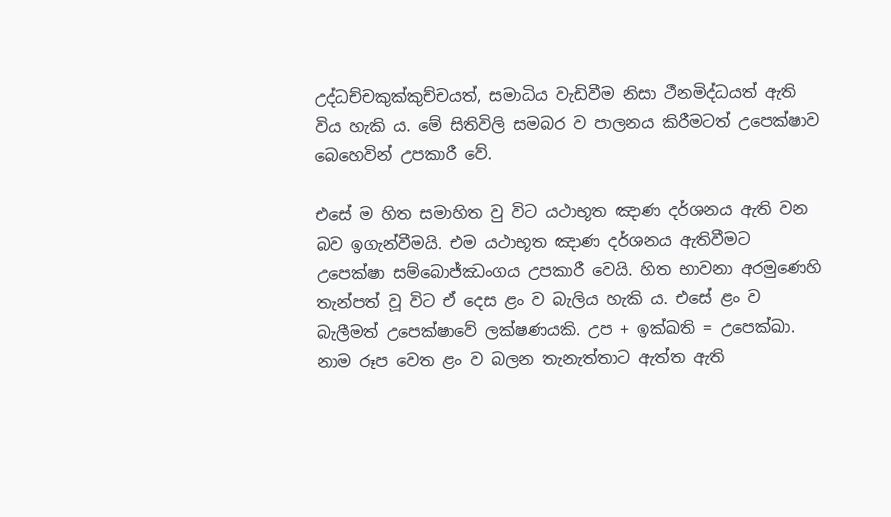උද්ධච්චකුක්කුච්චයත්, සමාධිය වැඩිවීම නිසා ථීනමිද්ධයත් ඇති විය හැකි ය. මේ සිතිවිලි සමබර ව පාලනය කිරීමටත් උපෙක්ෂාව බෙහෙවින් උපකාරී වේ.

එසේ ම හිත සමාහිත වු විට යථාභූත ඤාණ දර්ශනය ඇති වන බව ඉගැන්වීමයි. එම යථාභූත ඤාණ දර්ශනය ඇතිවීමට උපෙක්ෂා සම්බොජ්ඣංගය උපකාරී වෙයි. හිත භාවනා අරමුණෙහි තැන්පත් වූ විට ඒ දෙස ළං ව බැලිය හැකි ය. එසේ ළං ව බැලීමත් උපෙක්ෂාවේ ලක්ෂණයකි. උප + ඉක්ඛති = උපෙක්ඛා. නාම රූප වෙත ළං ව බලන තැනැත්තාට ඇත්ත ඇති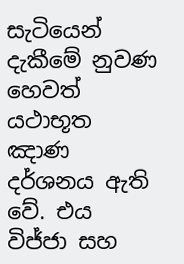සැටියෙන් දැකීමේ නුවණ හෙවත් යථාභූත ඤාණ දර්ශනය ඇති වේ. එය විජ්ජා සහ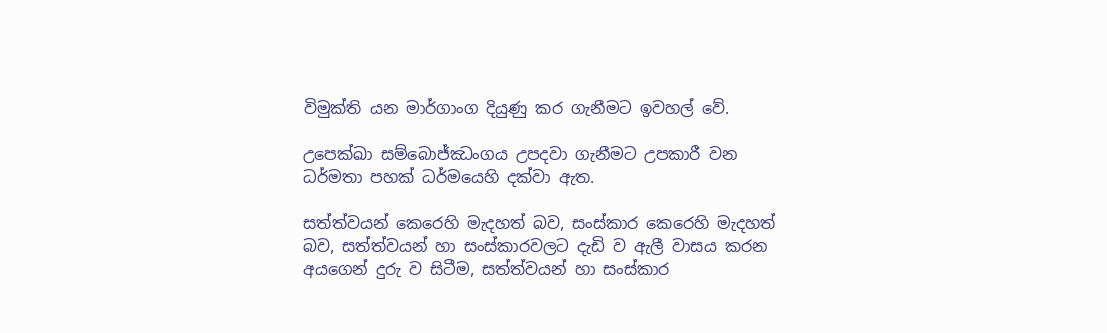විමුක්ති යන මාර්ගාංග දියුණු කර ගැනීමට ඉවහල් වේ.

උපෙක්ඛා සම්බොජ්ඣංගය උපදවා ගැනීමට උපකාරී වන ධර්මතා පහක් ධර්මයෙහි දක්වා ඇත.

සත්ත්වයන් කෙරෙහි මැදහත් බව, සංස්කාර කෙරෙහි මැදහත් බව, සත්ත්වයන් හා සංස්කාරවලට දැඩි ව ඇලී වාසය කරන අයගෙන් දුරු ව සිටීම, සත්ත්වයන් හා සංස්කාර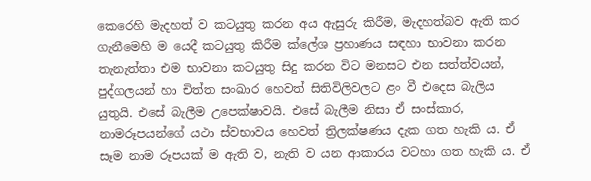කෙරෙහි මැදහත් ව කටයුතු කරන අය ඇසුරු කිරීම, මැදහත්බව ඇති කර ගැනීමෙහි ම යෙදී කටයුතු කිරීම ක්ලේශ ප්‍රහාණය සඳහා භාවනා කරන තැනැත්තා එම භාවනා කටයුතු සිදු කරන විට මනසට එන සත්ත්වයන්, පුද්ගලයන් හා චිත්ත සංඛාර හෙවත් සිතිවිලිවලට ළං වී එදෙස බැලිය යුතුයි. එසේ බැලීම උපෙක්ෂාවයි. එසේ බැලීම නිසා ඒ සංස්කාර, නාමරූපයන්ගේ යථා ස්වභාවය හෙවත් ත්‍රිලක්ෂණය දැක ගත හැකි ය. ඒ සෑම නාම රූපයක් ම ඇති ව, නැති ව යන ආකාරය වටහා ගත හැකි ය. ඒ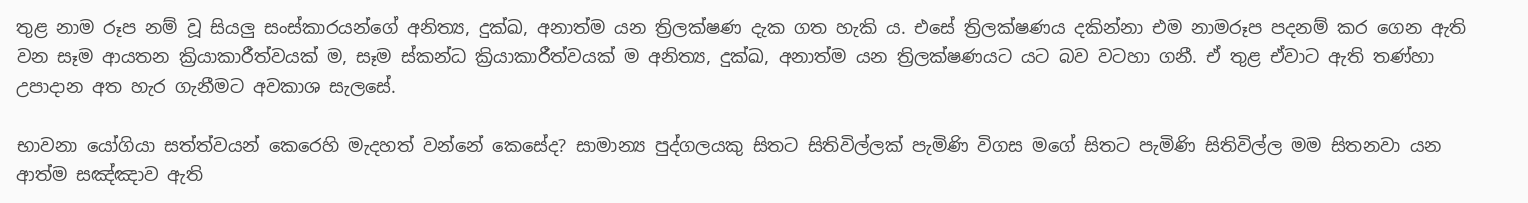තුළ නාම රූප නම් වූ සියලු සංස්කාරයන්ගේ අනිත්‍ය, දුක්ඛ, අනාත්ම යන ත්‍රිලක්ෂණ දැක ගත හැකි ය. එසේ ත්‍රිලක්ෂණය දකින්නා එම නාමරූප පදනම් කර ගෙන ඇති වන සෑම ආයතන ක්‍රියාකාරීත්වයක් ම, සෑම ස්කන්ධ ක්‍රියාකාරීත්වයක් ම අනිත්‍ය, දුක්ඛ, අනාත්ම යන ත්‍රිලක්ෂණයට යට බව වටහා ගනී. ඒ තුළ ඒවාට ඇති තණ්හා උපාදාන අත හැර ගැනීමට අවකාශ සැලසේ.

භාවනා යෝගියා සත්ත්වයන් කෙරෙහි මැදහත් වන්නේ කෙසේද? සාමාන්‍ය පුද්ගලයකු සිතට සිතිවිල්ලක් පැමිණි විගස මගේ සිතට පැමිණි සිතිවිල්ල මම සිතනවා යන ආත්ම සඤ්ඤාව ඇති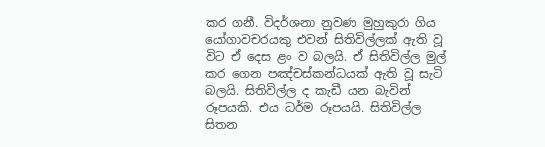කර ගනී. විදර්ශනා නුවණ මුහුකුරා ගිය යෝගාවචරයකු එවන් සිතිවිල්ලක් ඇති වූ විට ඒ දෙස ළං ව බලයි. ඒ සිතිවිල්ල මුල් කර ගෙන පඤ්චස්කන්ධයක් ඇති වූ සැටි බලයි. සිතිවිල්ල ද කැඩී යන බැවින් රූපයකි. එය ධර්ම රූපයයි. සිතිවිල්ල සිතන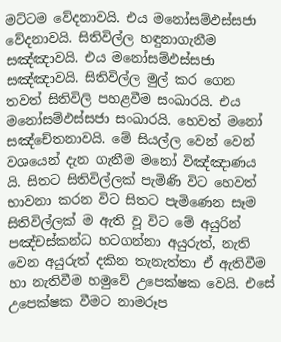මට්ටම වේදනාවයි. එය මනෝසම්ඵස්සජා වේදනාවයි. සිතිවිල්ල හඳුනාගැනීම සඤ්ඤාවයි. එය මනෝසම්ඵස්සජා සඤ්ඤාවයි. සිතිවිල්ල මුල් කර ගෙන තවත් සිතිවිලි පහළවීම සංඛාරයි. එය මනෝසම්ඵස්සජා සංඛාරයි. හෙවත් මනෝ සඤ්චේතනාවයි. මේ සියල්ල වෙන් වෙන් වශයෙන් දැන ගැනීම මනෝ විඤ්ඤාණය යි. සිතට සිතිවිල්ලක් පැමිණි විට හෙවත් භාවනා කරන විට සිතට පැමිණෙන සෑම සිතිවිල්ලක් ම ඇති වූ විට මේ අයුරින් පඤ්චස්කන්ධ හටගන්නා අයුරුත්, නැති වෙන අයුරුත් දකින තැනැත්තා ඒ ඇතිවීම හා නැතිවීම හමුවේ උපෙක්ෂක වෙයි. එසේ උපෙක්ෂක වීමට නාමරූප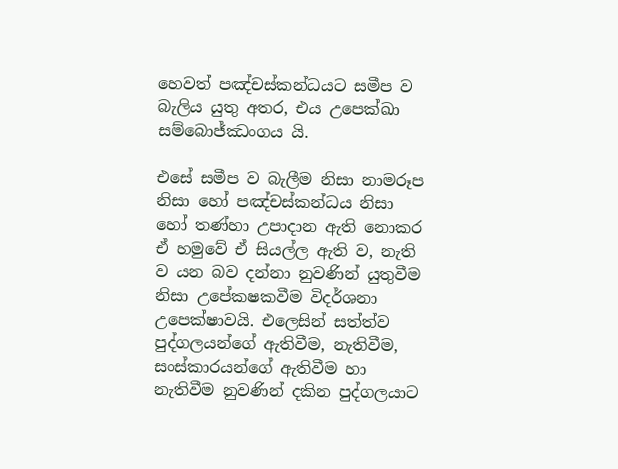හෙවත් පඤ්චස්කන්ධයට සමීප ව බැලිය යුතු අතර, එය උපෙක්ඛා සම්බොජ්ඣංගය යි.

එසේ සමීප ව බැලීම නිසා නාමරූප නිසා හෝ පඤ්චස්කන්ධය නිසා හෝ තණ්හා උපාදාන ඇති නොකර ඒ හමුවේ ඒ සියල්ල ඇති ව, නැති ව යන බව දන්නා නුවණින් යුතුවීම නිසා උපේකෂකවීම විදර්ශනා උපෙක්ෂාවයි. එලෙසින් සත්ත්ව පුද්ගලයන්ගේ ඇතිවීම, නැතිවීම, සංස්කාරයන්ගේ ඇතිවීම හා නැතිවීම නුවණින් දකින පුද්ගලයාට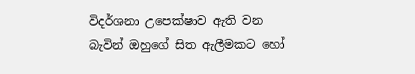විදර්ශනා උපෙක්ෂාව ඇති වන බැවින් ඔහුගේ සිත ඇලීමකට හෝ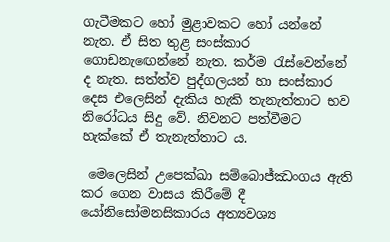ගැටීමකට හෝ මුළාවකට හෝ යන්නේ නැත. ඒ සිත තුළ සංස්කාර ගොඩනැඟෙන්නේ නැත. කර්ම රැස්වෙන්නේ ද නැත. සත්ත්ව පුද්ගලයන් හා සංස්කාර දෙස එලෙසින් දැකිය හැකි තැනැත්තාට භව නිරෝධය සිදු වේ. නිවනට පත්වීමට හැක්කේ ඒ තැනැත්තාට ය.

 මෙලෙසින් උපෙක්ඛා සම්බොජ්ඣංගය ඇති කර ගෙන වාසය කිරීමේ දී යෝනිසෝමනසිකාරය අත්‍යවශ්‍ය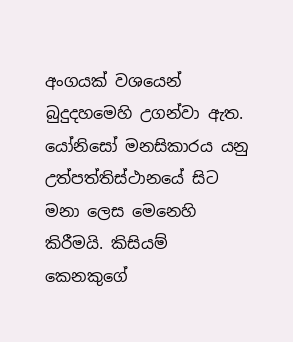අංගයක් වශයෙන් බුදුදහමෙහි උගන්වා ඇත. යෝනිසෝ මනසිකාරය යනු උත්පත්තිස්ථානයේ සිට මනා ලෙස මෙනෙහි කිරීමයි. කිසියම් කෙනකුගේ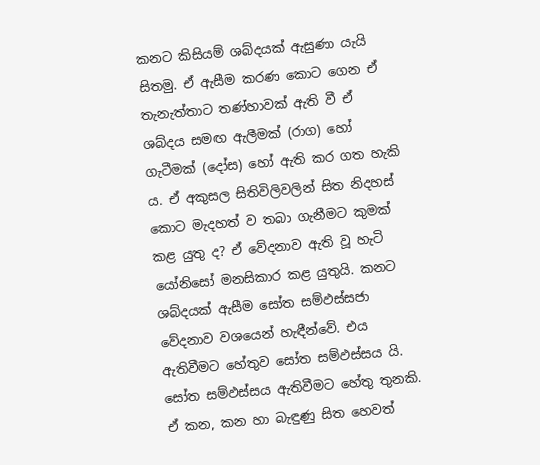කනට කිසියම් ශබ්දයක් ඇසුණා යැයි සිතමු. ඒ ඇසීම කරණ කොට ගෙන ඒ තැනැත්තාට තණ්හාවක් ඇති වී ඒ ශබ්දය සමඟ ඇලීමක් (රාග) හෝ ගැටීමක් (දෝස) හෝ ඇති කර ගත හැකි ය. ඒ අකුසල සිතිවිලිවලින් සිත නිදහස් කොට මැදහත් ව තබා ගැනීමට කුමක් කළ යුතු ද? ඒ වේදනාව ඇති වූ හැටි යෝනිසෝ මනසිකාර කළ යුතුයි. කනට ශබ්දයක් ඇසීම සෝත සම්ඵස්සජා වේදනාව වශයෙන් හැඳීන්වේ. එය ඇතිවීමට හේතුව සෝත සම්ඵස්සය යි. සෝත සම්ඵස්සය ඇතිවීමට හේතු තුනකි. ඒ කන, කන හා බැඳුණු සිත හෙවත්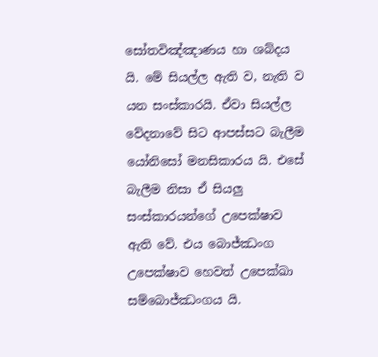සෝතවිඤ්ඤාණය හා ශබ්දය යි. මේ සියල්ල ඇති ව, නැති ව යන සංස්කාරයි. ඒවා සියල්ල වේදනාවේ සිට ආපස්සට බැලීම යෝනිසෝ මනසිකාරය යි. එසේ බැලීම නිසා ඒ සියලු සංස්කාරයන්ගේ උපෙක්ෂාව ඇති වේ. එය බොජ්ඣංග උපෙක්ෂාව හෙවත් උපෙක්ඛා සම්බොජ්ඣංගය යි.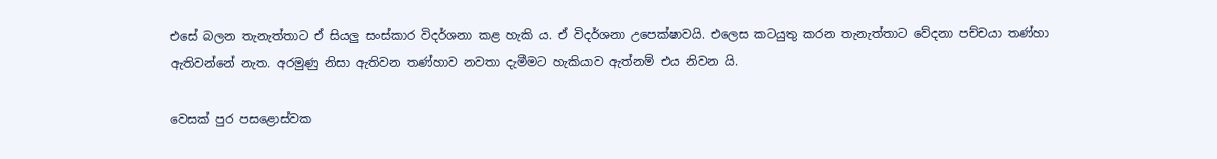එසේ බලන තැනැත්තාට ඒ සියලු සංස්කාර විදර්ශනා කළ හැකි ය. ඒ විදර්ශනා උපෙක්ෂාවයි. එලෙස කටයුතු කරන තැනැත්තාට වේදනා පච්චයා තණ්හා ඇතිවන්නේ නැත. අරමුණු නිසා ඇතිවන තණ්හාව නවතා දැමීමට හැකියාව ඇත්නම් එය නිවන යි.

වෙසක් පුර පසළොස්වක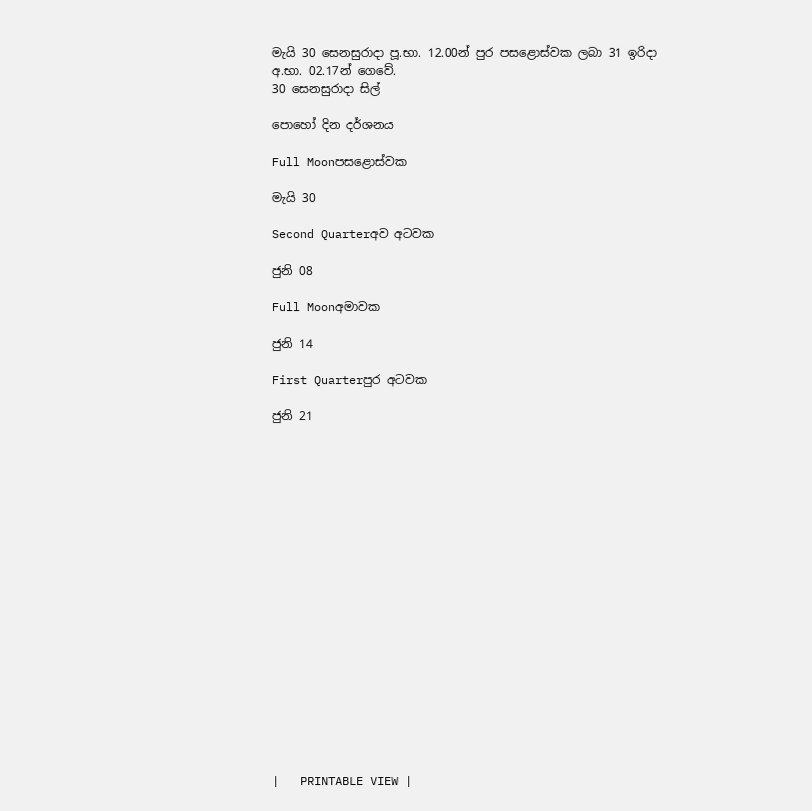මැයි 30 සෙනසුරාදා පූ.භා. 12.00න් පුර පසළොස්වක ලබා 31 ඉරිදා අ.භා. 02.17න් ගෙවේ.
30 සෙනසුරාදා සිල්

පොහෝ දින දර්ශනය

Full Moonපසළොස්වක

මැයි 30

Second Quarterඅව අටවක

ජුනි 08

Full Moonඅමාවක

ජුනි 14

First Quarterපුර අටවක

ජුනි 21



















|   PRINTABLE VIEW |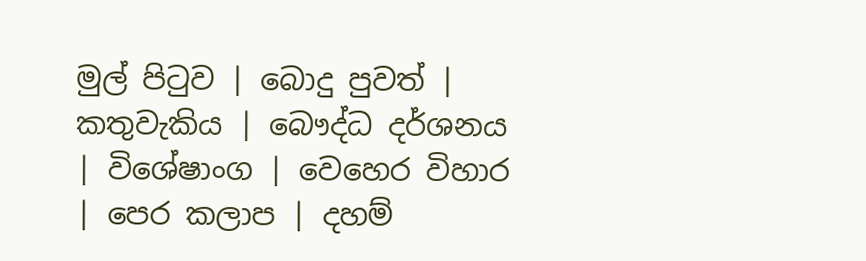මුල් පිටුව | බොදු පුවත් | කතුවැකිය | බෞද්ධ දර්ශනය | විශේෂාංග | වෙහෙර විහාර | පෙර කලාප | දහම්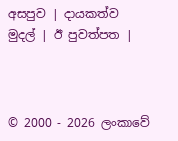අසපුව | දායකත්ව මුදල් | ඊ පුවත්පත |



© 2000 - 2026 ලංකාවේ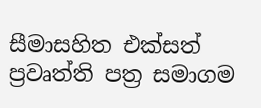සීමාසහිත එක්සත් ප්‍රවෘත්ති පත්‍ර සමාගම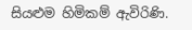සියළුම හිමිකම් ඇවිරිණි.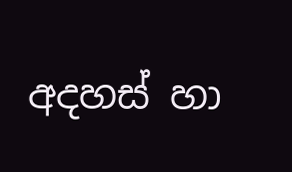අදහස් හා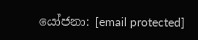යෝජනා: [email protected]